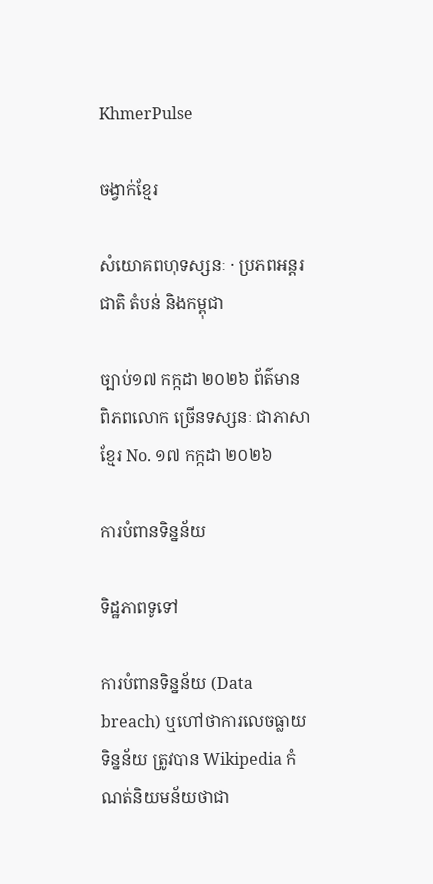KhmerPulse

ចង្វាក់ខ្មែរ

សំយោគពហុទស្សនៈ · ប្រភពអន្តរជាតិ តំបន់ និងកម្ពុជា

ច្បាប់១៧ កក្កដា ២០២៦ ព័ត៌មានពិភពលោក ច្រើនទស្សនៈ ជាភាសាខ្មែរ No. ១៧ កក្កដា ២០២៦

ការបំពានទិន្នន័យ

ទិដ្ឋភាពទូទៅ

ការបំពានទិន្នន័យ (Data breach) ឬហៅថាការលេចធ្លាយទិន្នន័យ ត្រូវបាន Wikipedia កំណត់និយមន័យថាជា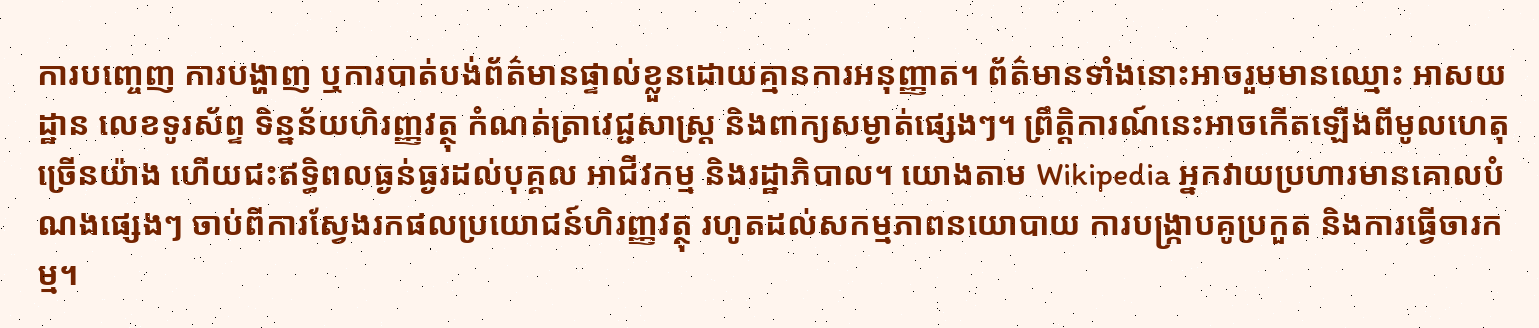ការបញ្ចេញ ការបង្ហាញ ឬការបាត់បង់ព័ត៌មានផ្ទាល់ខ្លួនដោយគ្មានការអនុញ្ញាត។ ព័ត៌មានទាំងនោះអាចរួមមានឈ្មោះ អាសយដ្ឋាន លេខទូរស័ព្ទ ទិន្នន័យហិរញ្ញវត្ថុ កំណត់ត្រាវេជ្ជសាស្ត្រ និងពាក្យសម្ងាត់ផ្សេងៗ។ ព្រឹត្តិការណ៍នេះអាចកើតឡើងពីមូលហេតុច្រើនយ៉ាង ហើយជះឥទ្ធិពលធ្ងន់ធ្ងរដល់បុគ្គល អាជីវកម្ម និងរដ្ឋាភិបាល។ យោងតាម Wikipedia អ្នកវាយប្រហារមានគោលបំណងផ្សេងៗ ចាប់ពីការស្វែងរកផលប្រយោជន៍ហិរញ្ញវត្ថុ រហូតដល់សកម្មភាពនយោបាយ ការបង្ក្រាបគូប្រកួត និងការធ្វើចារកម្ម។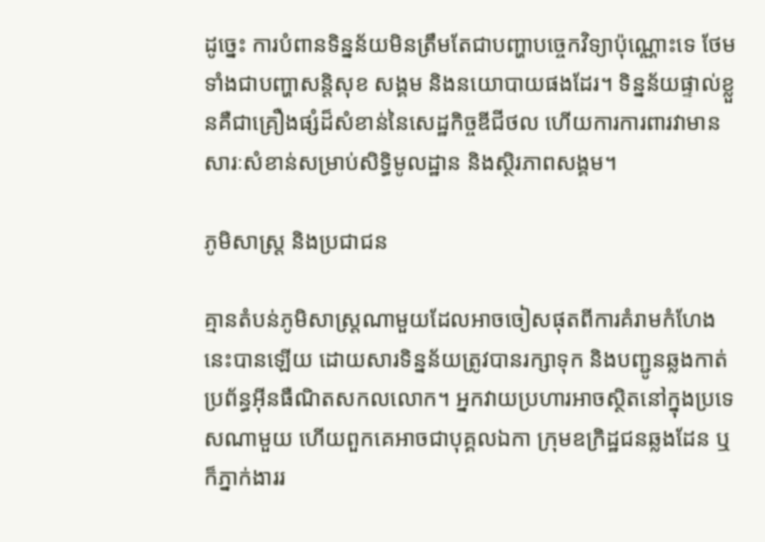ដូច្នេះ ការបំពានទិន្នន័យមិនត្រឹមតែជាបញ្ហាបច្ចេកវិទ្យាប៉ុណ្ណោះទេ ថែមទាំងជាបញ្ហាសន្តិសុខ សង្គម និងនយោបាយផងដែរ។ ទិន្នន័យផ្ទាល់ខ្លួនគឺជាគ្រឿងផ្សំដ៏សំខាន់នៃសេដ្ឋកិច្ចឌីជីថល ហើយការការពារវាមានសារៈសំខាន់សម្រាប់សិទ្ធិមូលដ្ឋាន និងស្ថិរភាពសង្គម។

ភូមិសាស្ត្រ និងប្រជាជន

គ្មានតំបន់ភូមិសាស្ត្រណាមួយដែលអាចចៀសផុតពីការគំរាមកំហែងនេះបានឡើយ ដោយសារទិន្នន័យត្រូវបានរក្សាទុក និងបញ្ជូនឆ្លងកាត់ប្រព័ន្ធអ៊ីនធឺណិតសកលលោក។ អ្នកវាយប្រហារអាចស្ថិតនៅក្នុងប្រទេសណាមួយ ហើយពួកគេអាចជាបុគ្គលឯកា ក្រុមឧក្រិដ្ឋជនឆ្លងដែន ឬក៏ភ្នាក់ងាររ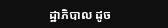ដ្ឋាភិបាល ដូច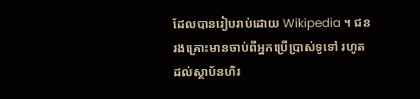ដែលបានរៀបរាប់ដោយ Wikipedia ។ ជនរងគ្រោះមានចាប់ពីអ្នកប្រើប្រាស់ទូទៅ រហូតដល់ស្ថាប័នហិរ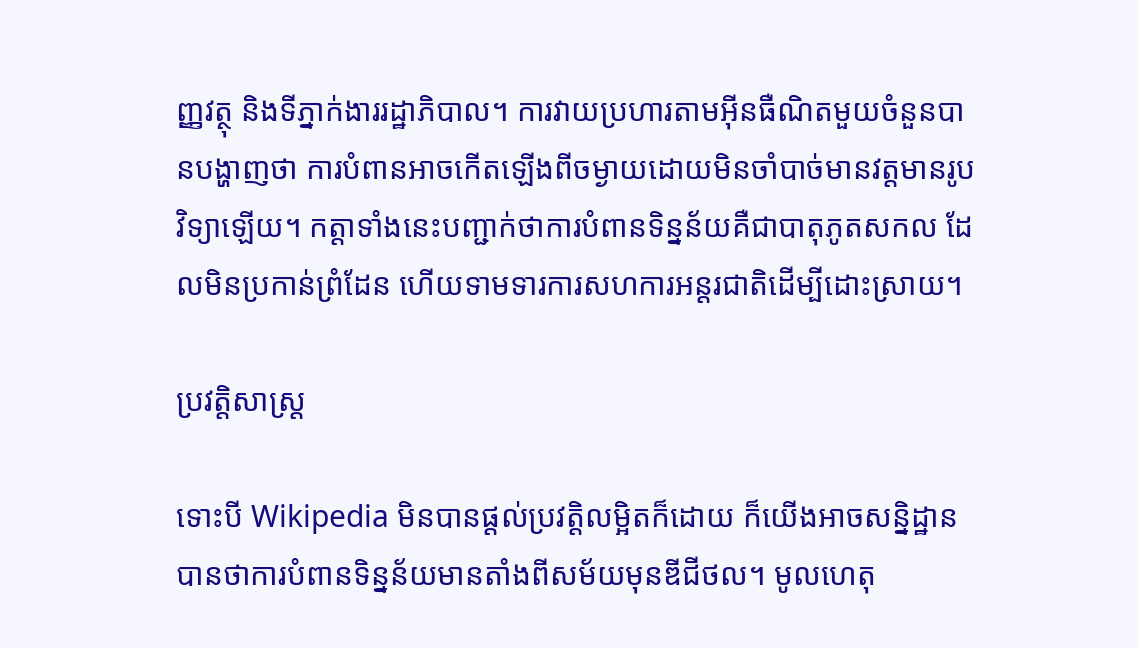ញ្ញវត្ថុ និងទីភ្នាក់ងាររដ្ឋាភិបាល។ ការវាយប្រហារតាមអ៊ីនធឺណិតមួយចំនួនបានបង្ហាញថា ការបំពានអាចកើតឡើងពីចម្ងាយដោយមិនចាំបាច់មានវត្តមានរូបវិទ្យាឡើយ។ កត្តាទាំងនេះបញ្ជាក់ថាការបំពានទិន្នន័យគឺជាបាតុភូតសកល ដែលមិនប្រកាន់ព្រំដែន ហើយទាមទារការសហការអន្ដរជាតិដើម្បីដោះស្រាយ។

ប្រវត្តិសាស្ត្រ

ទោះបី Wikipedia មិនបានផ្តល់ប្រវត្តិលម្អិតក៏ដោយ ក៏យើងអាចសន្និដ្ឋានបានថាការបំពានទិន្នន័យមានតាំងពីសម័យមុនឌីជីថល។ មូលហេតុ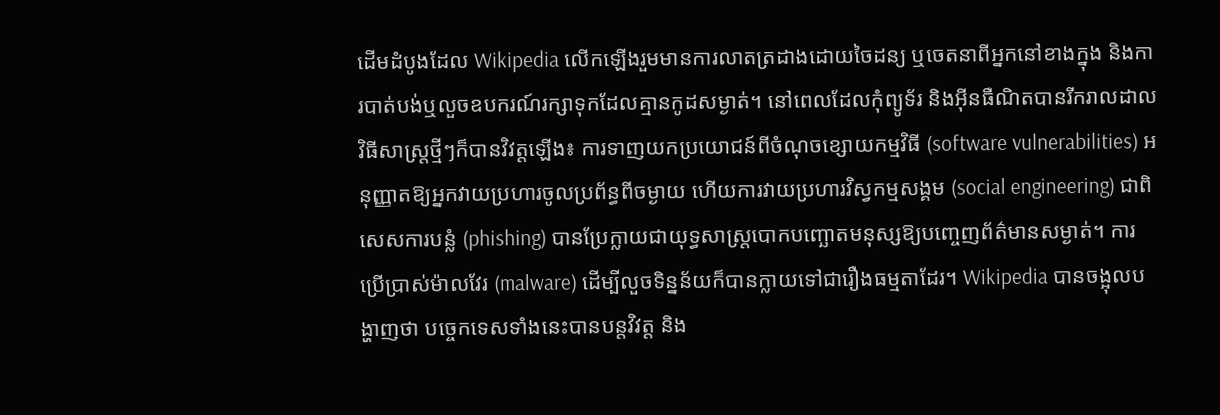ដើមដំបូងដែល Wikipedia លើកឡើងរួមមានការលាតត្រដាងដោយចៃដន្យ ឬចេតនាពីអ្នកនៅខាងក្នុង និងការបាត់បង់ឬលួចឧបករណ៍រក្សាទុកដែលគ្មានកូដសម្ងាត់។ នៅពេលដែលកុំព្យូទ័រ និងអ៊ីនធឺណិតបានរីករាលដាល វិធីសាស្ត្រថ្មីៗក៏បានវិវត្តឡើង៖ ការទាញយកប្រយោជន៍ពីចំណុចខ្សោយកម្មវិធី (software vulnerabilities) អនុញ្ញាតឱ្យអ្នកវាយប្រហារចូលប្រព័ន្ធពីចម្ងាយ ហើយការវាយប្រហារវិស្វកម្មសង្គម (social engineering) ជាពិសេសការបន្លំ (phishing) បានប្រែក្លាយជាយុទ្ធសាស្ត្របោកបញ្ឆោតមនុស្សឱ្យបញ្ចេញព័ត៌មានសម្ងាត់។ ការប្រើប្រាស់ម៉ាលវែរ (malware) ដើម្បីលួចទិន្នន័យក៏បានក្លាយទៅជារឿងធម្មតាដែរ។ Wikipedia បានចង្អុលបង្ហាញថា បច្ចេកទេសទាំងនេះបានបន្តវិវត្ត និង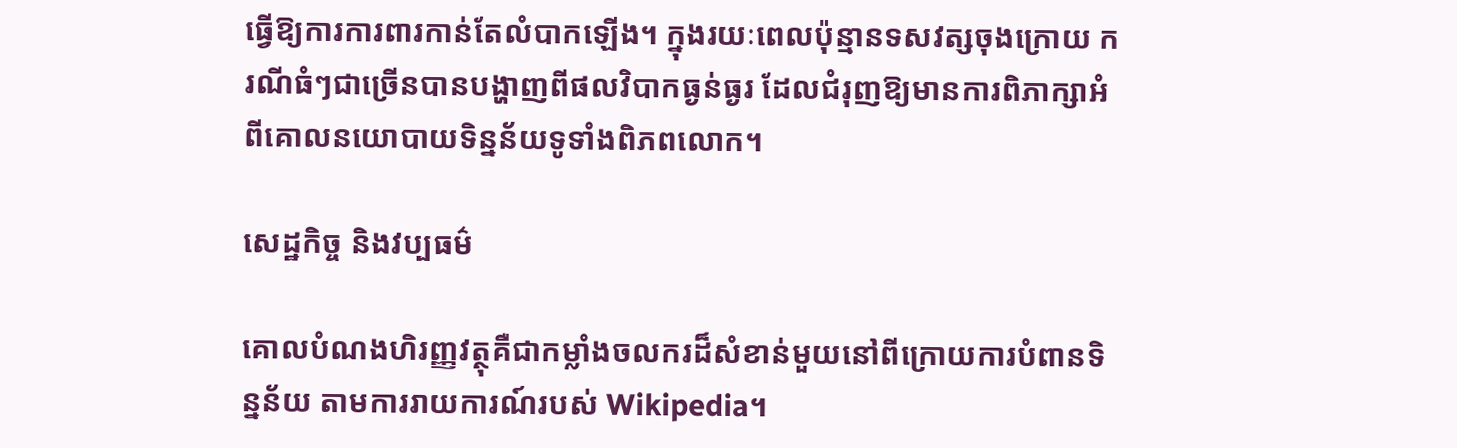ធ្វើឱ្យការការពារកាន់តែលំបាកឡើង។ ក្នុងរយៈពេលប៉ុន្មានទសវត្សចុងក្រោយ ករណីធំៗជាច្រើនបានបង្ហាញពីផលវិបាកធ្ងន់ធ្ងរ ដែលជំរុញឱ្យមានការពិភាក្សាអំពីគោលនយោបាយទិន្នន័យទូទាំងពិភពលោក។

សេដ្ឋកិច្ច និងវប្បធម៌

គោលបំណងហិរញ្ញវត្ថុគឺជាកម្លាំងចលករដ៏សំខាន់មួយនៅពីក្រោយការបំពានទិន្នន័យ តាមការរាយការណ៍របស់ Wikipedia។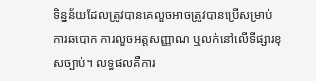ទិន្នន័យដែលត្រូវបានគេលួចអាចត្រូវបានប្រើសម្រាប់ការឆបោក ការលួចអត្តសញ្ញាណ ឬលក់នៅលើទីផ្សារខុសច្បាប់។ លទ្ធផលគឺការ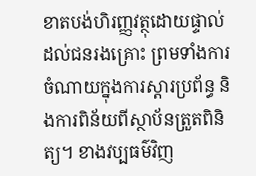ខាតបង់ហិរញ្ញវត្ថុដោយផ្ទាល់ដល់ជនរងគ្រោះ ព្រមទាំងការចំណាយក្នុងការស្ដារប្រព័ន្ធ និងការពិន័យពីស្ថាប័នត្រួតពិនិត្យ។ ខាងវប្បធម៌វិញ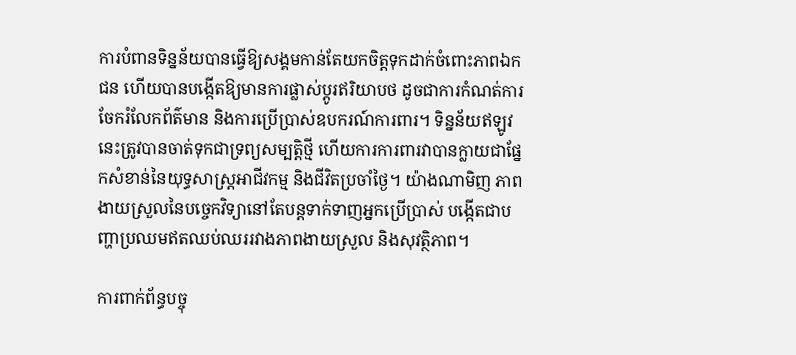ការបំពានទិន្នន័យបានធ្វើឱ្យសង្គមកាន់តែយកចិត្តទុកដាក់ចំពោះភាពឯកជន ហើយបានបង្កើតឱ្យមានការផ្លាស់ប្តូរឥរិយាបថ ដូចជាការកំណត់ការចែករំលែកព័ត៌មាន និងការប្រើប្រាស់ឧបករណ៍ការពារ។ ទិន្នន័យឥឡូវនេះត្រូវបានចាត់ទុកជាទ្រព្យសម្បត្តិថ្មី ហើយការការពារវាបានក្លាយជាផ្នែកសំខាន់នៃយុទ្ធសាស្ត្រអាជីវកម្ម និងជីវិតប្រចាំថ្ងៃ។ យ៉ាងណាមិញ ភាពងាយស្រួលនៃបច្ចេកវិទ្យានៅតែបន្តទាក់ទាញអ្នកប្រើប្រាស់ បង្កើតជាបញ្ហាប្រឈមឥតឈប់ឈររវាងភាពងាយស្រួល និងសុវត្ថិភាព។

ការពាក់ព័ន្ធបច្ចុ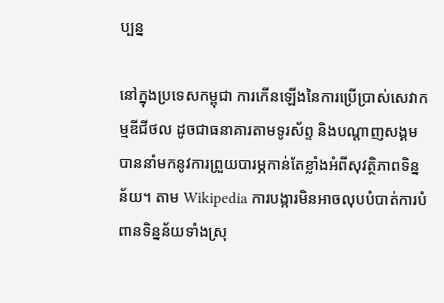ប្បន្ន

នៅក្នុងប្រទេសកម្ពុជា ការកើនឡើងនៃការប្រើប្រាស់សេវាកម្មឌីជីថល ដូចជាធនាគារតាមទូរស័ព្ទ និងបណ្តាញសង្គម បាននាំមកនូវការព្រួយបារម្ភកាន់តែខ្លាំងអំពីសុវត្ថិភាពទិន្នន័យ។ តាម Wikipedia ការបង្ការមិនអាចលុបបំបាត់ការបំពានទិន្នន័យទាំងស្រុ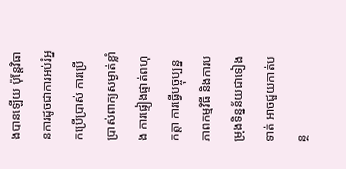ងបានឡើយ ប៉ុន្តែវិធានការដូចជាការអប់រំអ្នកប្រើប្រាស់ ការប្រើប្រាស់ពាក្យសម្ងាត់ខ្លាំង ការផ្ទៀងផ្ទាត់ពហុកត្តា ការធ្វើបច្ចុប្បន្នភាពកម្មវិធី និងការបម្រុងទិន្នន័យជាទៀងទាត់ អាចជួយកាត់បន្ថ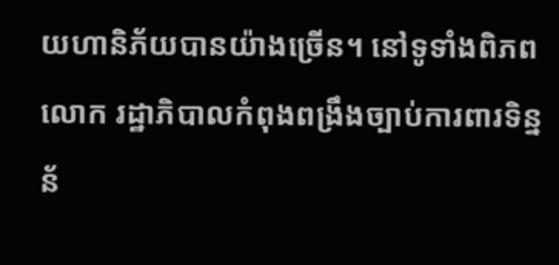យហានិភ័យបានយ៉ាងច្រើន។ នៅទូទាំងពិភពលោក រដ្ឋាភិបាលកំពុងពង្រឹងច្បាប់ការពារទិន្នន័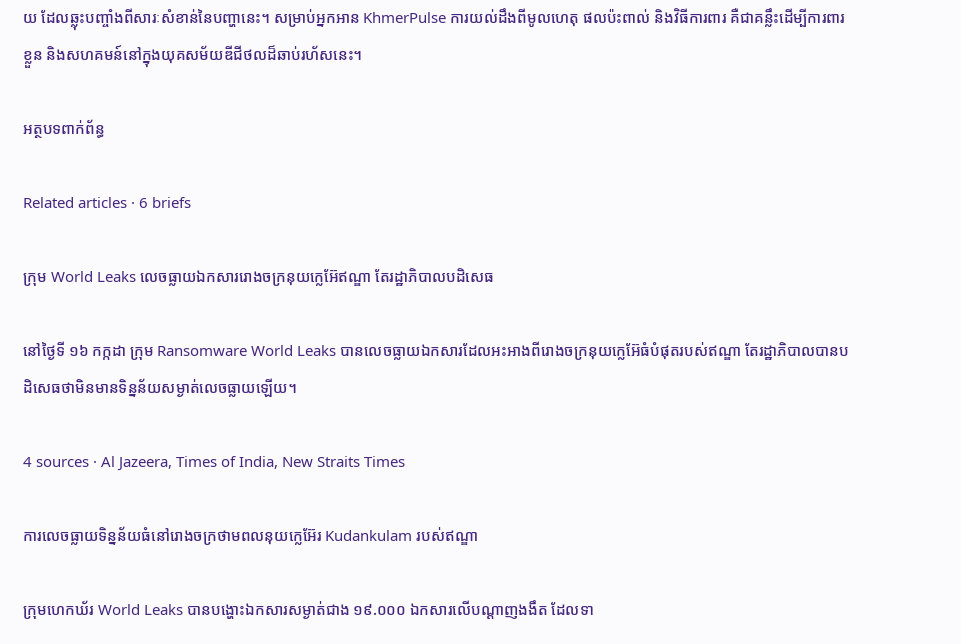យ ដែលឆ្លុះបញ្ចាំងពីសារៈសំខាន់នៃបញ្ហានេះ។ សម្រាប់អ្នកអាន KhmerPulse ការយល់ដឹងពីមូលហេតុ ផលប៉ះពាល់ និងវិធីការពារ គឺជាគន្លឹះដើម្បីការពារខ្លួន និងសហគមន៍នៅក្នុងយុគសម័យឌីជីថលដ៏ឆាប់រហ័សនេះ។

អត្ថបទពាក់ព័ន្ធ

Related articles · 6 briefs

ក្រុម World Leaks លេចធ្លាយឯកសាររោងចក្រនុយក្លេអ៊ែឥណ្ឌា តែរដ្ឋាភិបាលបដិសេធ

នៅថ្ងៃទី ១៦ កក្កដា ក្រុម Ransomware World Leaks បានលេចធ្លាយឯកសារដែលអះអាងពីរោងចក្រនុយក្លេអ៊ែធំបំផុតរបស់ឥណ្ឌា តែរដ្ឋាភិបាលបានបដិសេធថាមិនមានទិន្នន័យសម្ងាត់លេចធ្លាយឡើយ។

4 sources · Al Jazeera, Times of India, New Straits Times

ការលេចធ្លាយទិន្នន័យធំនៅរោងចក្រថាមពលនុយក្លេអ៊ែរ Kudankulam របស់ឥណ្ឌា

ក្រុមហេកឃ័រ World Leaks បានបង្ហោះឯកសារសម្ងាត់ជាង ១៩.០០០ ឯកសារលើបណ្ដាញងងឹត ដែលទា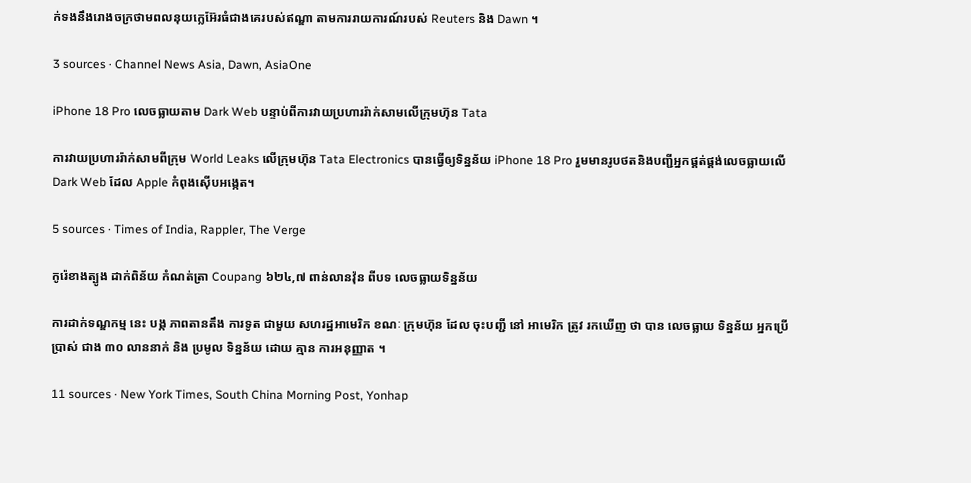ក់ទងនឹងរោងចក្រថាមពលនុយក្លេអ៊ែរធំជាងគេរបស់ឥណ្ឌា តាមការរាយការណ៍របស់ Reuters និង Dawn ។

3 sources · Channel News Asia, Dawn, AsiaOne

iPhone 18 Pro លេចធ្លាយតាម Dark Web បន្ទាប់ពីការវាយប្រហាររ៉ាក់សាមលើក្រុមហ៊ុន Tata

ការវាយប្រហាររ៉ាក់សាមពីក្រុម World Leaks លើក្រុមហ៊ុន Tata Electronics បានធ្វើឲ្យទិន្នន័យ iPhone 18 Pro រួមមានរូបថតនិងបញ្ជីអ្នកផ្គត់ផ្គង់លេចធ្លាយលើ Dark Web ដែល Apple កំពុងស៊ើបអង្កេត។

5 sources · Times of India, Rappler, The Verge

កូរ៉េខាងត្បូង ដាក់ពិន័យ កំណត់ត្រា Coupang ៦២៤,៧ ពាន់លានវ៉ុន ពីបទ លេចធ្លាយទិន្នន័យ

ការដាក់ទណ្ឌកម្ម នេះ បង្ក ភាពតានតឹង ការទូត ជាមួយ សហរដ្ឋអាមេរិក ខណៈ ក្រុមហ៊ុន ដែល ចុះបញ្ជី នៅ អាមេរិក ត្រូវ រកឃើញ ថា បាន លេចធ្លាយ ទិន្នន័យ អ្នកប្រើប្រាស់ ជាង ៣០ លាននាក់ និង ប្រមូល ទិន្នន័យ ដោយ គ្មាន ការអនុញ្ញាត ។

11 sources · New York Times, South China Morning Post, Yonhap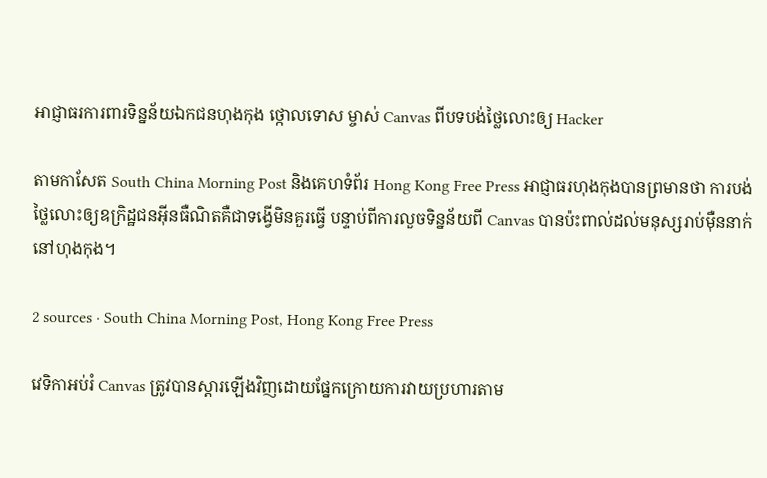អាជ្ញាធរការពារទិន្នន័យឯកជនហុងកុង ថ្កោលទោស ម្ចាស់ Canvas ពីបទបង់ថ្លៃលោះឲ្យ Hacker

តាមកាសែត South China Morning Post និងគេហទំព័រ Hong Kong Free Press អាជ្ញាធរហុងកុងបានព្រមានថា ការបង់ថ្លៃលោះឲ្យឧក្រិដ្ឋជនអ៊ីនធឺណិតគឺជាទង្វើមិនគួរធ្វើ បន្ទាប់ពីការលួចទិន្នន័យពី Canvas បានប៉ះពាល់ដល់មនុស្សរាប់ម៉ឺននាក់នៅហុងកុង។

2 sources · South China Morning Post, Hong Kong Free Press

វេទិកាអប់រំ Canvas ត្រូវបានស្ដារឡើងវិញដោយផ្នែកក្រោយការវាយប្រហារតាម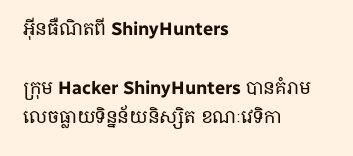អ៊ីនធឺណិតពី ShinyHunters

ក្រុម Hacker ShinyHunters បានគំរាមលេចធ្លាយទិន្នន័យនិស្សិត ខណៈវេទិកា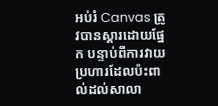អប់រំ Canvas ត្រូវបានស្ដារដោយផ្នែក បន្ទាប់ពីការវាយប្រហារដែលប៉ះពាល់ដល់សាលា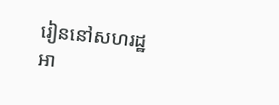រៀននៅសហរដ្ឋអា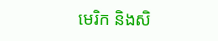មេរិក និងសិ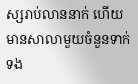ស្សរាប់លាននាក់ ហើយមានសាលាមួយចំនួនទាក់ទង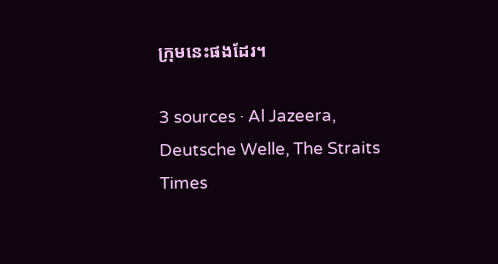ក្រុមនេះផងដែរ។

3 sources · Al Jazeera, Deutsche Welle, The Straits Times